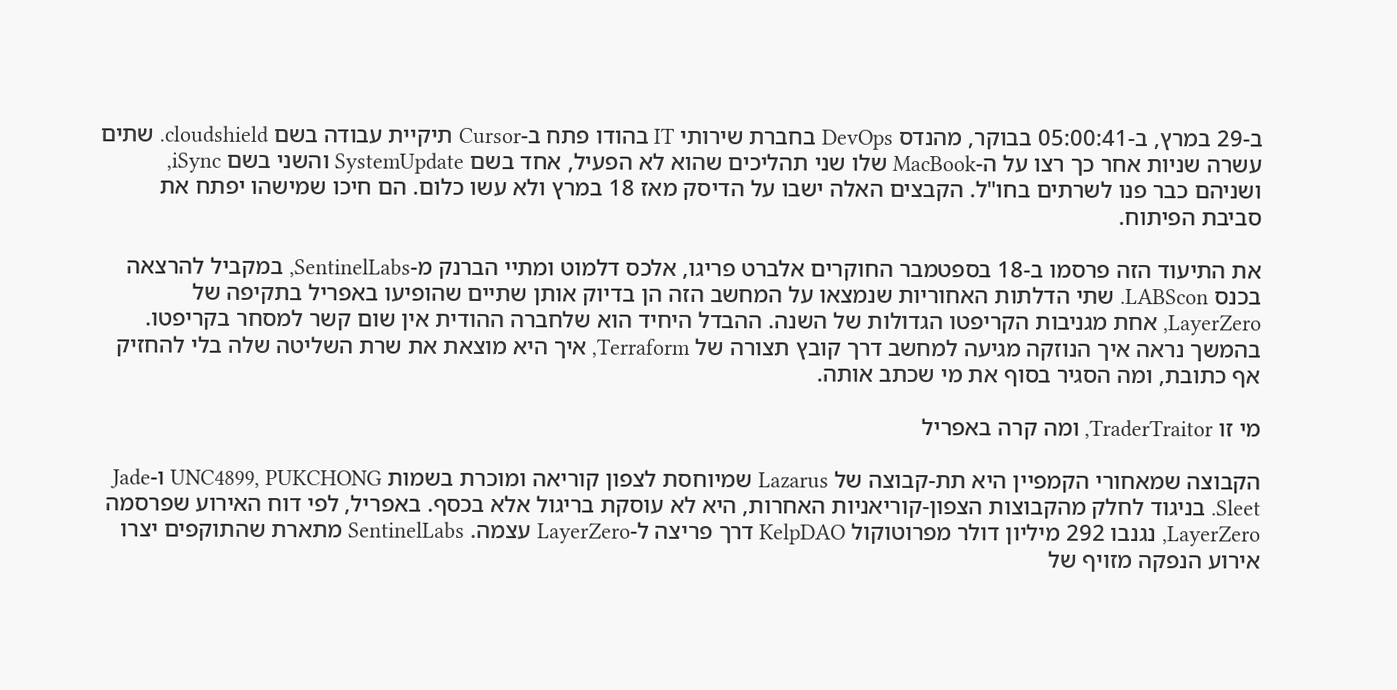ב-29 במרץ, ב-05:00:41 בבוקר, מהנדס DevOps בחברת שירותי IT בהודו פתח ב-Cursor תיקיית עבודה בשם cloudshield. שתים עשרה שניות אחר כך רצו על ה-MacBook שלו שני תהליכים שהוא לא הפעיל, אחד בשם SystemUpdate והשני בשם iSync, ושניהם כבר פנו לשרתים בחו"ל. הקבצים האלה ישבו על הדיסק מאז 18 במרץ ולא עשו כלום. הם חיכו שמישהו יפתח את סביבת הפיתוח.

את התיעוד הזה פרסמו ב-18 בספטמבר החוקרים אלברט פריגו, אלכס דלמוט ומתיי הברנק מ-SentinelLabs, במקביל להרצאה בכנס LABScon. שתי הדלתות האחוריות שנמצאו על המחשב הזה הן בדיוק אותן שתיים שהופיעו באפריל בתקיפה של LayerZero, אחת מגניבות הקריפטו הגדולות של השנה. ההבדל היחיד הוא שלחברה ההודית אין שום קשר למסחר בקריפטו. בהמשך נראה איך הנוזקה מגיעה למחשב דרך קובץ תצורה של Terraform, איך היא מוצאת את שרת השליטה שלה בלי להחזיק אף כתובת, ומה הסגיר בסוף את מי שכתב אותה.

מי זו TraderTraitor, ומה קרה באפריל

הקבוצה שמאחורי הקמפיין היא תת-קבוצה של Lazarus שמיוחסת לצפון קוריאה ומוכרת בשמות UNC4899, PUKCHONG ו-Jade Sleet. בניגוד לחלק מהקבוצות הצפון-קוריאניות האחרות, היא לא עוסקת בריגול אלא בכסף. באפריל, לפי דוח האירוע שפרסמה LayerZero, נגנבו 292 מיליון דולר מפרוטוקול KelpDAO דרך פריצה ל-LayerZero עצמה. SentinelLabs מתארת שהתוקפים יצרו אירוע הנפקה מזויף של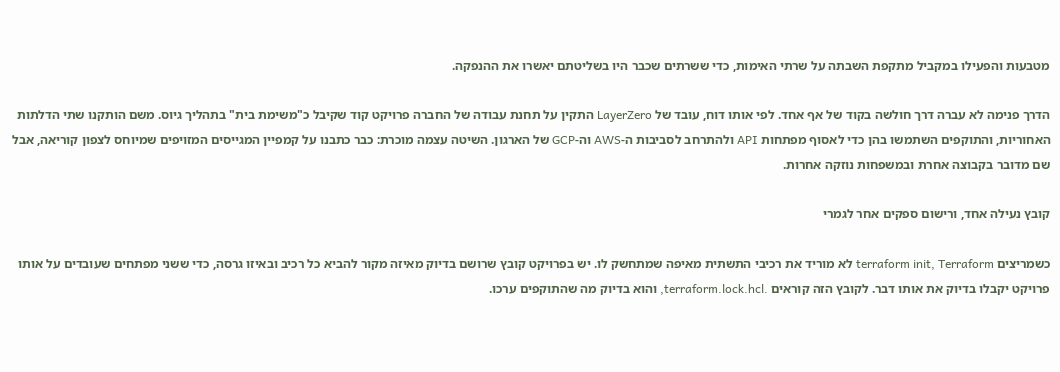מטבעות והפעילו במקביל מתקפת השבתה על שרתי האימות, כדי ששרתים שכבר היו בשליטתם יאשרו את ההנפקה.

הדרך פנימה לא עברה דרך חולשה בקוד של אף אחד. לפי אותו דוח, עובד של LayerZero התקין על תחנת עבודה של החברה פרויקט קוד שקיבל כ"משימת בית" בתהליך גיוס. משם הותקנו שתי הדלתות האחוריות, והתוקפים השתמשו בהן כדי לאסוף מפתחות API ולהתרחב לסביבות ה-AWS וה-GCP של הארגון. השיטה עצמה מוכרת: כבר כתבנו על קמפיין המגייסים המזויפים שמיוחס לצפון קוריאה, אבל שם מדובר בקבוצה אחרת ובמשפחות נוזקה אחרות.

קובץ נעילה אחד, ורישום ספקים אחר לגמרי

כשמריצים terraform init, Terraform לא מוריד את רכיבי התשתית מאיפה שמתחשק לו. יש בפרויקט קובץ שרושם בדיוק מאיזה מקור להביא כל רכיב ובאיזו גרסה, כדי ששני מפתחים שעובדים על אותו פרויקט יקבלו בדיוק את אותו דבר. לקובץ הזה קוראים .terraform.lock.hcl, והוא בדיוק מה שהתוקפים ערכו.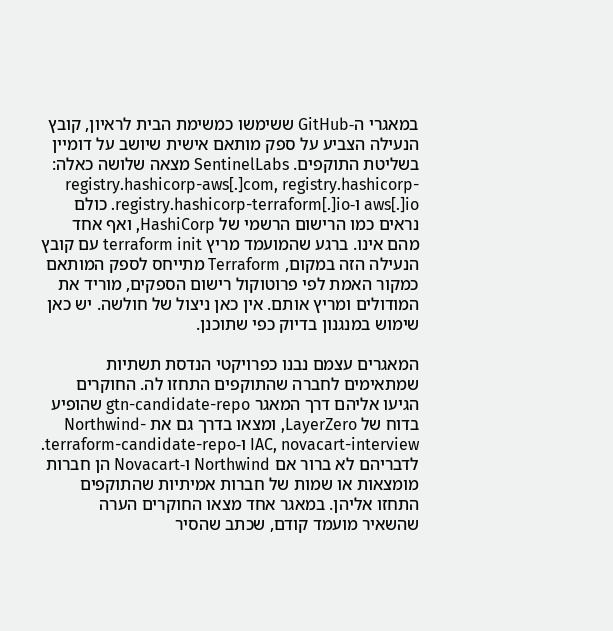במאגרי ה-GitHub ששימשו כמשימת הבית לראיון, קובץ הנעילה הצביע על ספק מותאם אישית שיושב על דומיין בשליטת התוקפים. SentinelLabs מצאה שלושה כאלה: registry.hashicorp-aws[.]com, registry.hashicorp-aws[.]io ו-registry.hashicorp-terraform[.]io. כולם נראים כמו הרישום הרשמי של HashiCorp, ואף אחד מהם אינו. ברגע שהמועמד מריץ terraform init עם קובץ הנעילה הזה במקום, Terraform מתייחס לספק המותאם כמקור האמת לפי פרוטוקול רישום הספקים, מוריד את המודולים ומריץ אותם. אין כאן ניצול של חולשה. יש כאן שימוש במנגנון בדיוק כפי שתוכנן.

המאגרים עצמם נבנו כפרויקטי הנדסת תשתיות שמתאימים לחברה שהתוקפים התחזו לה. החוקרים הגיעו אליהם דרך המאגר gtn-candidate-repo שהופיע בדוח של LayerZero, ומצאו בדרך גם את Northwind-IAC, novacart-interview ו-terraform-candidate-repo. לדבריהם לא ברור אם Northwind ו-Novacart הן חברות מומצאות או שמות של חברות אמיתיות שהתוקפים התחזו אליהן. במאגר אחד מצאו החוקרים הערה שהשאיר מועמד קודם, שכתב שהסיר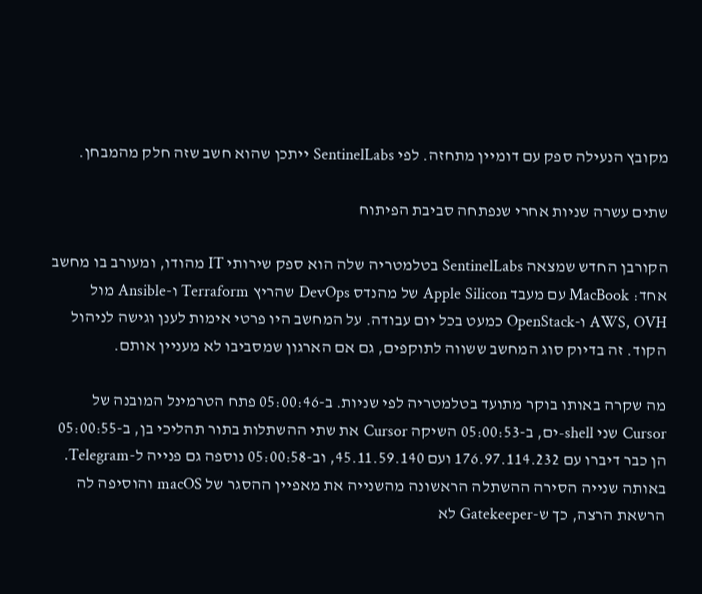מקובץ הנעילה ספק עם דומיין מתחזה. לפי SentinelLabs ייתכן שהוא חשב שזה חלק מהמבחן.

שתים עשרה שניות אחרי שנפתחה סביבת הפיתוח

הקורבן החדש שמצאה SentinelLabs בטלמטריה שלה הוא ספק שירותי IT מהודו, ומעורב בו מחשב אחד: MacBook עם מעבד Apple Silicon של מהנדס DevOps שהריץ Terraform ו-Ansible מול AWS, OVH ו-OpenStack כמעט בכל יום עבודה. על המחשב היו פרטי אימות לענן וגישה לניהול הקוד. זה בדיוק סוג המחשב ששווה לתוקפים, גם אם הארגון שמסביבו לא מעניין אותם.

מה שקרה באותו בוקר מתועד בטלמטריה לפי שניות. ב-05:00:46 פתח הטרמינל המובנה של Cursor שני shell-ים, ב-05:00:53 השיקה Cursor את שתי ההשתלות בתור תהליכי בן, ב-05:00:55 הן כבר דיברו עם 176.97.114.232 ועם 45.11.59.140, וב-05:00:58 נוספה גם פנייה ל-Telegram. באותה שנייה הסירה ההשתלה הראשונה מהשנייה את מאפיין ההסגר של macOS והוסיפה לה הרשאת הרצה, כך ש-Gatekeeper לא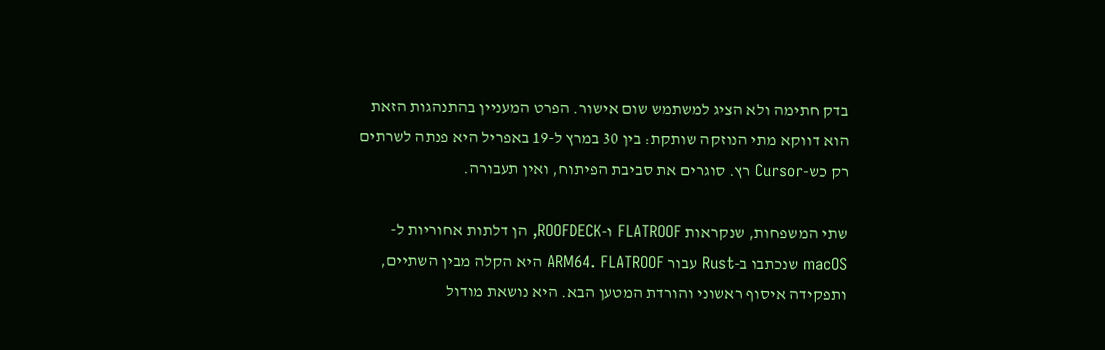בדק חתימה ולא הציג למשתמש שום אישור. הפרט המעניין בהתנהגות הזאת הוא דווקא מתי הנוזקה שותקת: בין 30 במרץ ל-19 באפריל היא פנתה לשרתים רק כש-Cursor רץ. סוגרים את סביבת הפיתוח, ואין תעבורה.

שתי המשפחות, שנקראות FLATROOF ו-ROOFDECK, הן דלתות אחוריות ל-macOS שנכתבו ב-Rust עבור ARM64. FLATROOF היא הקלה מבין השתיים, ותפקידה איסוף ראשוני והורדת המטען הבא. היא נושאת מודול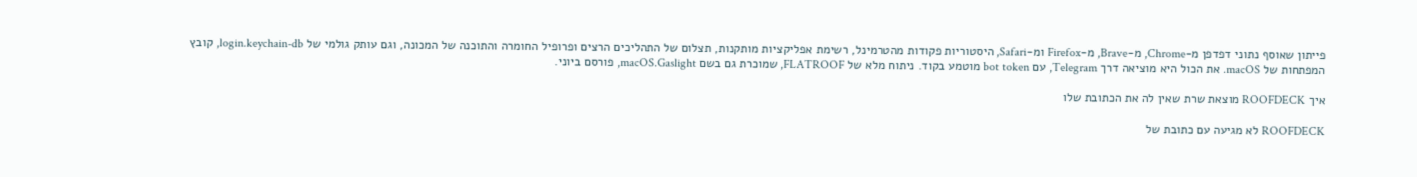פייתון שאוסף נתוני דפדפן מ-Chrome, מ-Brave, מ-Firefox ומ-Safari, היסטוריות פקודות מהטרמינל, רשימת אפליקציות מותקנות, תצלום של התהליכים הרצים ופרופיל החומרה והתוכנה של המכונה, וגם עותק גולמי של login.keychain-db, קובץ המפתחות של macOS. את הכול היא מוציאה דרך Telegram, עם bot token מוטמע בקוד. ניתוח מלא של FLATROOF, שמוכרת גם בשם macOS.Gaslight, פורסם ביוני.

איך ROOFDECK מוצאת שרת שאין לה את הכתובת שלו

ROOFDECK לא מגיעה עם כתובת של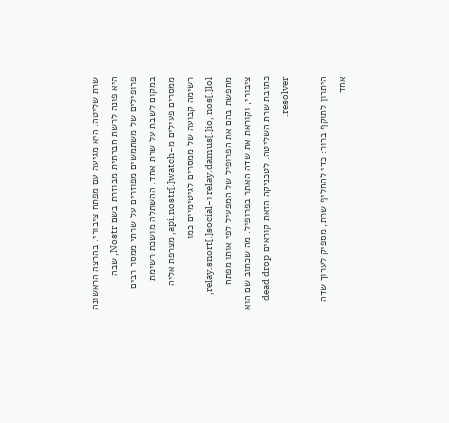שרת שליטה. היא מגיעה עם מפתח ציבורי. בהרצה הראשונה היא פונה לרשת חברתית מבוזרת בשם Nostr, שבה פרופילים של משתמשים מפוזרים על שרתי ממסר רבים במקום לשבת על שרת אחד. ההשתלה מושכת רשימת ממסרים פעילים מ-api.nostr[.]watch, מצרפת אליה רשימה קבועה של ממסרים לגיטימיים כמו relay.damus[.]io, nos[.]lol ו-relay.snort[.]social, מחפשת בהם את הפרופיל של המפעיל לפי אותו מפתח ציבורי, וקוראת את שדה האתר בפרופיל. מה שכתוב שם הוא כתובת שרת השליטה. לטכניקה הזאת קוראים dead drop resolver.

היתרון לתוקף ברור: כדי להחליף שרת, מספיק לערוך שדה אחד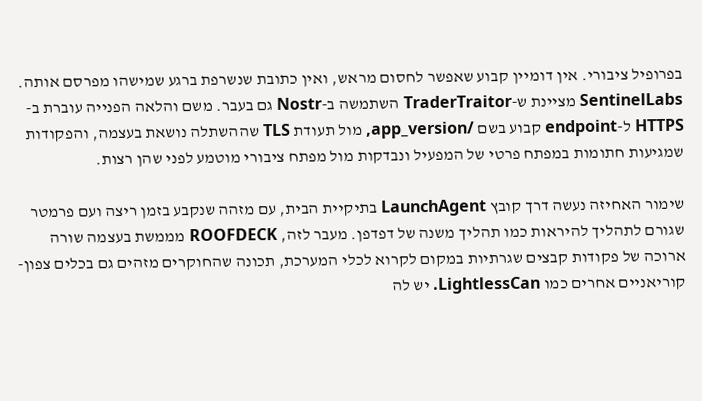בפרופיל ציבורי. אין דומיין קבוע שאפשר לחסום מראש, ואין כתובת שנשרפת ברגע שמישהו מפרסם אותה. SentinelLabs מציינת ש-TraderTraitor השתמשה ב-Nostr גם בעבר. משם והלאה הפנייה עוברת ב-HTTPS ל-endpoint קבוע בשם /app_version, מול תעודת TLS שההשתלה נושאת בעצמה, והפקודות שמגיעות חתומות במפתח פרטי של המפעיל ונבדקות מול מפתח ציבורי מוטמע לפני שהן רצות.

שימור האחיזה נעשה דרך קובץ LaunchAgent בתיקיית הבית, עם מזהה שנקבע בזמן ריצה ועם פרמטר שגורם לתהליך להיראות כמו תהליך משנה של דפדפן. מעבר לזה, ROOFDECK מממשת בעצמה שורה ארוכה של פקודות קבצים שגרתיות במקום לקרוא לכלי המערכת, תכונה שהחוקרים מזהים גם בכלים צפון-קוריאניים אחרים כמו LightlessCan. יש לה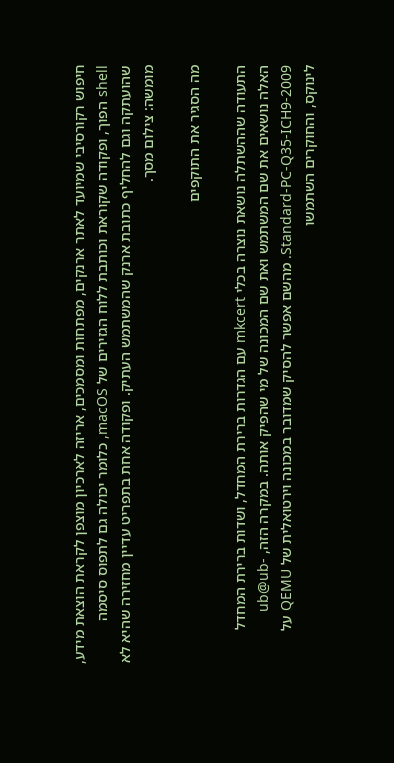חיפוש רקורסיבי שמיועד לאתר ארנקים, מפתחות ומסמכים, אריזה לארכיון מוצפן לקראת הוצאת מידע, shell הפוך, ופקודה שקוראת וכותבת ללוח הגזירים של macOS, כלומר יכולה גם לתפוס סיסמה שהועתקה וגם להחליף כתובת ארנק שהמשתמש העתיק. ופקודה אחת בתפריט עדיין מחזירה שהיא לא מומשה: צילום מסך.

מה הסגיר את התוקפים

התעודה שההשתלה נושאת נוצרה בכלי mkcert עם הגדרות ברירת המחדל, ושדות ברירת המחדל האלה נושאים את שם המשתמש ואת שם המכונה של מי שהפיק אותה. במקרה הזה, ub@ub-Standard-PC-Q35-ICH9-2009. מהשם אפשר להסיק שמדובר במכונה וירטואלית של QEMU על לינוקס, והחוקרים השתמשו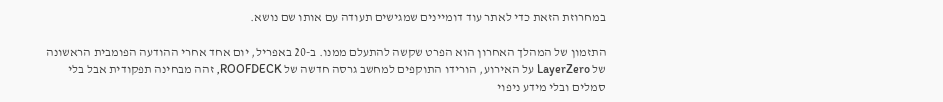במחרוזת הזאת כדי לאתר עוד דומיינים שמגישים תעודה עם אותו שם נושא.

התזמון של המהלך האחרון הוא הפרט שקשה להתעלם ממנו. ב-20 באפריל, יום אחד אחרי ההודעה הפומבית הראשונה של LayerZero על האירוע, הורידו התוקפים למחשב גרסה חדשה של ROOFDECK, זהה מבחינה תפקודית אבל בלי סמלים ובלי מידע ניפוי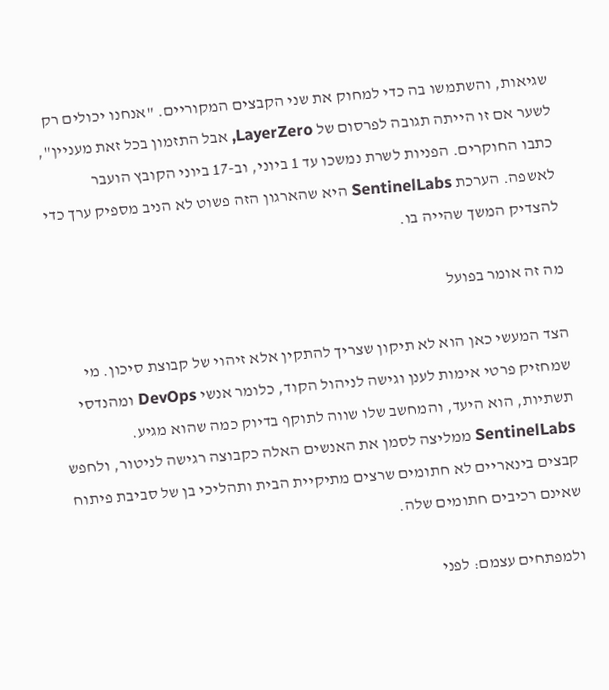שגיאות, והשתמשו בה כדי למחוק את שני הקבצים המקוריים. "אנחנו יכולים רק לשער אם זו הייתה תגובה לפרסום של LayerZero, אבל התזמון בכל זאת מעניין", כתבו החוקרים. הפניות לשרת נמשכו עד 1 ביוני, וב-17 ביוני הקובץ הועבר לאשפה. הערכת SentinelLabs היא שהארגון הזה פשוט לא הניב מספיק ערך כדי להצדיק המשך שהייה בו.

מה זה אומר בפועל

הצד המעשי כאן הוא לא תיקון שצריך להתקין אלא זיהוי של קבוצת סיכון. מי שמחזיק פרטי אימות לענן וגישה לניהול הקוד, כלומר אנשי DevOps ומהנדסי תשתיות, הוא היעד, והמחשב שלו שווה לתוקף בדיוק כמה שהוא מגיע. SentinelLabs ממליצה לסמן את האנשים האלה כקבוצה רגישה לניטור, ולחפש קבצים בינאריים לא חתומים שרצים מתיקיית הבית ותהליכי בן של סביבת פיתוח שאינם רכיבים חתומים שלה.

ולמפתחים עצמם: לפני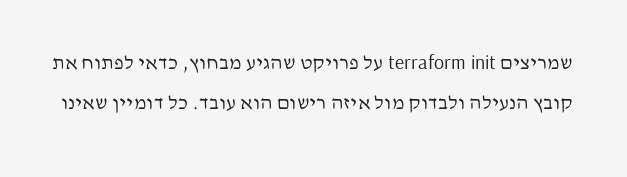שמריצים terraform init על פרויקט שהגיע מבחוץ, כדאי לפתוח את קובץ הנעילה ולבדוק מול איזה רישום הוא עובד. כל דומיין שאינו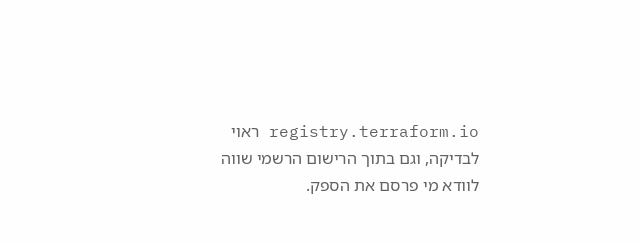registry.terraform.io ראוי לבדיקה, וגם בתוך הרישום הרשמי שווה לוודא מי פרסם את הספק.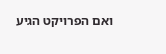ואם הפרויקט הגיע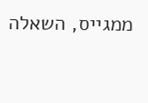ממגייס, השאלה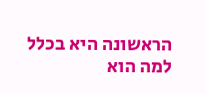הראשונה היא בכלל למה הוא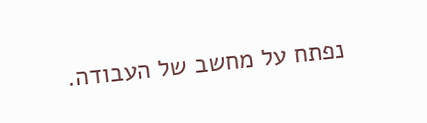נפתח על מחשב של העבודה.